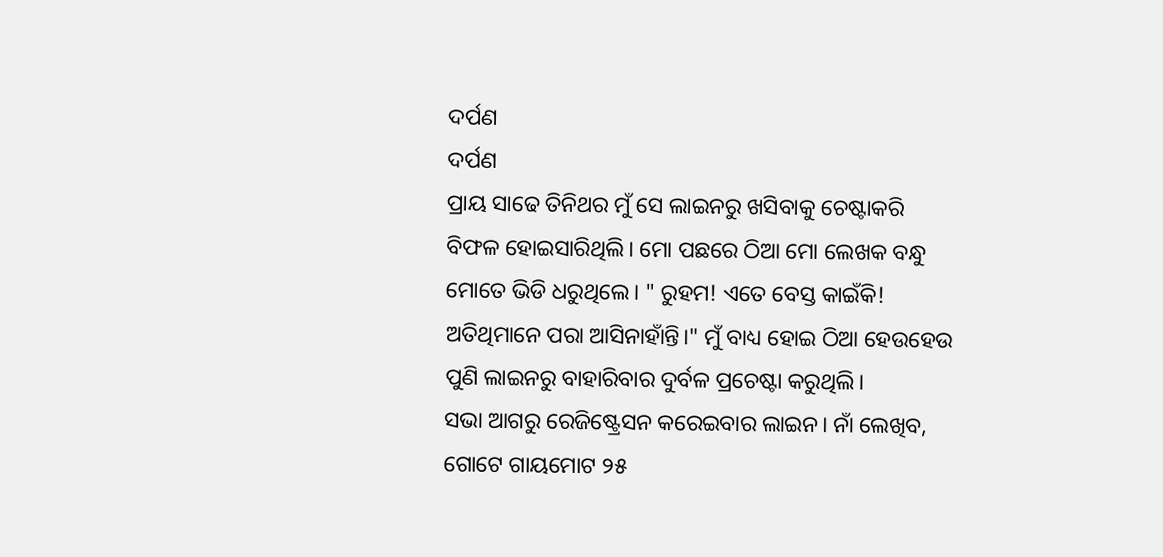ଦର୍ପଣ
ଦର୍ପଣ
ପ୍ରାୟ ସାଢେ ତିନିଥର ମୁଁ ସେ ଲାଇନରୁ ଖସିବାକୁ ଚେଷ୍ଟାକରି ବିଫଳ ହୋଇସାରିଥିଲି। ମୋ ପଛରେ ଠିଆ ମୋ ଲେଖକ ବନ୍ଧୁ ମୋତେ ଭିଡି ଧରୁଥିଲେ। " ରୁହମ! ଏତେ ବେସ୍ତ କାଇଁକି! ଅତିଥିମାନେ ପରା ଆସିନାହାଁନ୍ତି।" ମୁଁ ବାଧ୍ୟ ହୋଇ ଠିଆ ହେଉହେଉ ପୁଣି ଲାଇନରୁ ବାହାରିବାର ଦୁର୍ବଳ ପ୍ରଚେଷ୍ଟା କରୁଥିଲି।
ସଭା ଆଗରୁ ରେଜିଷ୍ଟ୍ରେସନ କରେଇବାର ଲାଇନ। ନାଁ ଲେଖିବ, ଗୋଟେ ଗାୟମୋଟ ୨୫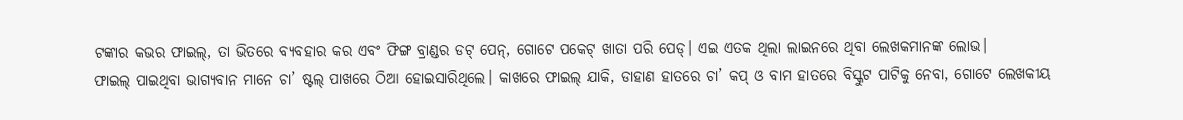ଟଙ୍କାର କଭର ଫାଇଲ୍, ତା ଭିତରେ ବ୍ୟବହାର କର ଏବଂ ଫିଙ୍ଗ ବ୍ରାଣ୍ଡର ଡଟ୍ ପେନ୍, ଗୋଟେ ପକେଟ୍ ଖାତା ପରି ପେଡ୍। ଏଇ ଏତକ ଥିଲା ଲାଇନରେ ଥିବା ଲେଖକମାନଙ୍କ ଲୋଭ।
ଫାଇଲ୍ ପାଇଥିବା ଭାଗ୍ୟବାନ ମାନେ ଚା’ ଷ୍ଟଲ୍ ପାଖରେ ଠିଆ ହୋଇସାରିଥିଲେ। କାଖରେ ଫାଇଲ୍ ଯାକି, ଡାହାଣ ହାତରେ ଚା’ କପ୍ ଓ ବାମ ହାତରେ ବିସ୍କୁଟ ପାଟିକୁ ନେବା, ଗୋଟେ ଲେଖକୀୟ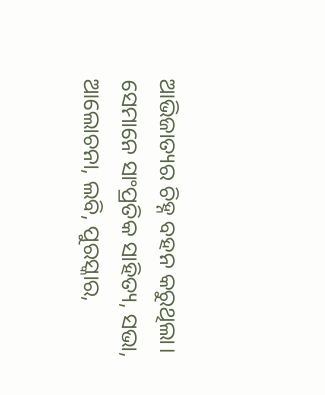ଆଭିଜାତ୍ୟର ଚିହ୍ନ ବହନ କରୁଥିଲା। ସେମାନେ ସାଂପ୍ରତିକ ସାହିତ୍ୟ, ସଭା, ଆଲୋଚନା, ଲବି, ପୁରସ୍କାର,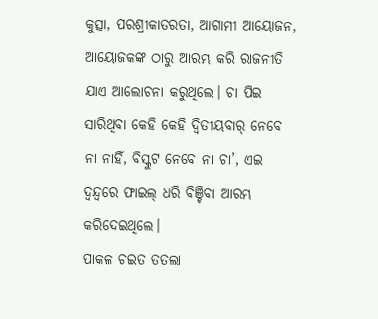କୁତ୍ସା, ପରଶ୍ରୀକାତରତା, ଆଗାମୀ ଆୟୋଜନ, ଆୟୋଜକଙ୍କ ଠାରୁ ଆରମ୍ଭ କରି ରାଜନୀତି ଯାଏ ଆଲୋଚନା କରୁଥିଲେ। ଚା ପିଇ ସାରିଥିବା କେହି କେହି ଦ୍ବିତୀୟବାର୍ ନେବେ ନା ନାହିଁ, ବିସ୍କୁଟ ନେବେ ନା ଚା’, ଏଇ ଦ୍ଵନ୍ଦ୍ଵରେ ଫାଇଲ୍ ଧରି ବିଞ୍ଚିବା ଆରମ୍ଭ କରିଦେଇଥିଲେ।
ପାକଳ ଚଇତ ତତଲା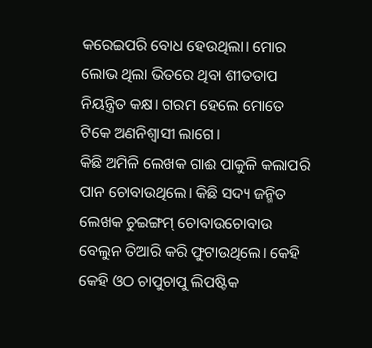କରେଇପରି ବୋଧ ହେଉଥିଲା। ମୋର ଲୋଭ ଥିଲା ଭିତରେ ଥିବା ଶୀତତାପ ନିୟନ୍ତ୍ରିତ କକ୍ଷ। ଗରମ ହେଲେ ମୋତେ ଟିକେ ଅଣନିଶ୍ଵାସୀ ଲାଗେ।
କିଛି ଅମିଳି ଲେଖକ ଗାଈ ପାକୁଳି କଲାପରି ପାନ ଚୋବାଉଥିଲେ। କିଛି ସଦ୍ୟ ଜନ୍ମିତ ଲେଖକ ଚୁଇଙ୍ଗମ୍ ଚୋବାଉଚୋବାଉ ବେଲୁନ ତିଆରି କରି ଫୁଟାଉଥିଲେ। କେହି କେହି ଓଠ ଚାପୁଚାପୁ ଲିପଷ୍ଟିକ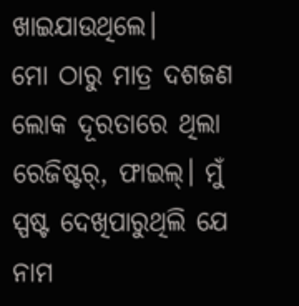ଖାଇଯାଉଥିଲେ।
ମୋ ଠାରୁ ମାତ୍ର ଦଶଜଣ ଲୋକ ଦୂରତାରେ ଥିଲା ରେଜିଷ୍ଟର୍, ଫାଇଲ୍। ମୁଁ ସ୍ପଷ୍ଟ ଦେଖିପାରୁଥିଲି ଯେ ନାମ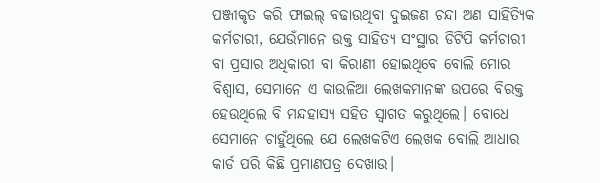ପଞ୍ଜୀକୃତ କରି ଫାଇଲ୍ ବଢାଉଥିବା ଦୁଇଜଣ ଚନ୍ଦା ଅଣ ସାହିତ୍ୟିକ କର୍ମଚାରୀ, ଯେଉଁମାନେ ଉକ୍ତ ସାହିତ୍ୟ ସଂସ୍ଥାର ଡିଟିପି କର୍ମଚାରୀ ବା ପ୍ରସାର ଅଧିକାରୀ ବା କିରାଣୀ ହୋଇଥିବେ ବୋଲି ମୋର ବିଶ୍ଵାସ, ସେମାନେ ଏ କାଉଳିଆ ଲେଖକମାନଙ୍କ ଉପରେ ବିରକ୍ତ ହେଉଥିଲେ ବି ମନ୍ଦହାସ୍ୟ ସହିତ ସ୍ବାଗତ କରୁଥିଲେ। ବୋଧେ ସେମାନେ ଚାହୁଁଥିଲେ ଯେ ଲେଖକଟିଏ ଲେଖକ ବୋଲି ଆଧାର କାର୍ଡ ପରି କିଛି ପ୍ରମାଣପତ୍ର ଦେଖାଉ।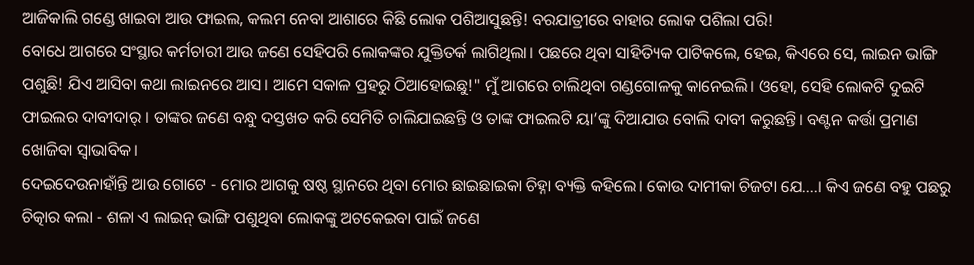ଆଜିକାଲି ଗଣ୍ଡେ ଖାଇବା ଆଉ ଫାଇଲ, କଲମ ନେବା ଆଶାରେ କିଛି ଲୋକ ପଶିଆସୁଛନ୍ତି! ବରଯାତ୍ରୀରେ ବାହାର ଲୋକ ପଶିଲା ପରି!
ବୋଧେ ଆଗରେ ସଂସ୍ଥାର କର୍ମଚାରୀ ଆଉ ଜଣେ ସେହିପରି ଲୋକଙ୍କର ଯୁକ୍ତିତର୍କ ଲାଗିଥିଲା। ପଛରେ ଥିବା ସାହିତ୍ୟିକ ପାଟିକଲେ, ହେଇ, କିଏରେ ସେ, ଲାଇନ ଭାଙ୍ଗି ପଶୁଛି! ଯିଏ ଆସିବା କଥା ଲାଇନରେ ଆସ। ଆମେ ସକାଳ ପ୍ରହରୁ ଠିଆହୋଇଛୁ!" ମୁଁ ଆଗରେ ଚାଲିଥିବା ଗଣ୍ଡଗୋଳକୁ କାନେଇଲି। ଓହୋ, ସେହି ଲୋକଟି ଦୁଇଟି ଫାଇଲର ଦାବୀଦାର୍ । ତାଙ୍କର ଜଣେ ବନ୍ଧୁ ଦସ୍ତଖତ କରି ସେମିତି ଚାଲିଯାଇଛନ୍ତି ଓ ତାଙ୍କ ଫାଇଲଟି ୟା’ଙ୍କୁ ଦିଆଯାଉ ବୋଲି ଦାବୀ କରୁଛନ୍ତି। ବଣ୍ଟନ କର୍ତ୍ତା ପ୍ରମାଣ ଖୋଜିବା ସ୍ବାଭାବିକ।
ଦେଇଦେଉନାହାଁନ୍ତି ଆଉ ଗୋଟେ - ମୋର ଆଗକୁ ଷଷ୍ଠ ସ୍ଥାନରେ ଥିବା ମୋର ଛାଇଛାଇକା ଚିହ୍ନା ବ୍ୟକ୍ତି କହିଲେ। କୋଉ ଦାମୀକା ଚିଜଟା ଯେ....। କିଏ ଜଣେ ବହୁ ପଛରୁ ଚିତ୍କାର କଲା - ଶଳା ଏ ଲାଇନ୍ ଭାଙ୍ଗି ପଶୁଥିବା ଲୋକଙ୍କୁ ଅଟକେଇବା ପାଇଁ ଜଣେ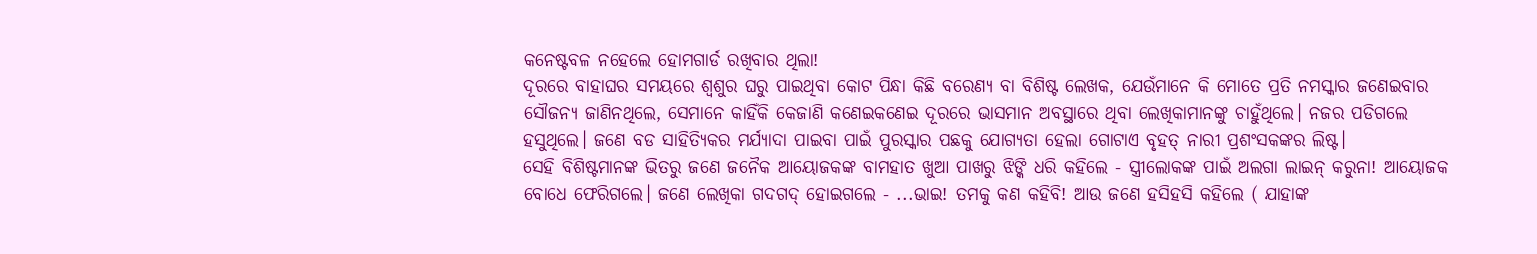କନେଷ୍ଟବଳ ନହେଲେ ହୋମଗାର୍ଡ ରଖିବାର ଥିଲା!
ଦୂରରେ ବାହାଘର ସମୟରେ ଶ୍ଵଶୁର ଘରୁ ପାଇଥିବା କୋଟ ପିନ୍ଧା କିଛି ବରେଣ୍ୟ ବା ବିଶିଷ୍ଟ ଲେଖକ, ଯେଉଁମାନେ କି ମୋତେ ପ୍ରତି ନମସ୍କାର ଜଣେଇବାର ସୌଜନ୍ୟ ଜାଣିନଥିଲେ, ସେମାନେ କାହିଁକି କେଜାଣି କଣେଇକଣେଇ ଦୂରରେ ଭାସମାନ ଅବସ୍ଥାରେ ଥିବା ଲେଖିକାମାନଙ୍କୁ ଚାହୁଁଥିଲେ। ନଜର ପଡିଗଲେ ହସୁଥିଲେ। ଜଣେ ବଡ ସାହିତ୍ୟିକର ମର୍ଯ୍ୟାଦା ପାଇବା ପାଇଁ ପୁରସ୍କାର ପଛକୁ ଯୋଗ୍ୟତା ହେଲା ଗୋଟାଏ ବୃହତ୍ ନାରୀ ପ୍ରଶଂସକଙ୍କର ଲିଷ୍ଟ।
ସେହି ବିଶିଷ୍ଟମାନଙ୍କ ଭିତରୁ ଜଣେ ଜନୈକ ଆୟୋଜକଙ୍କ ବାମହାତ ଖୁଆ ପାଖରୁ ଝିଙ୍କି ଧରି କହିଲେ - ସ୍ତ୍ରୀଲୋକଙ୍କ ପାଇଁ ଅଲଗା ଲାଇନ୍ କରୁନା! ଆୟୋଜକ ବୋଧେ ଫେରିଗଲେ। ଜଣେ ଲେଖିକା ଗଦଗଦ୍ ହୋଇଗଲେ - ...ଭାଇ! ତମକୁ କଣ କହିବି! ଆଉ ଜଣେ ହସିହସି କହିଲେ ( ଯାହାଙ୍କ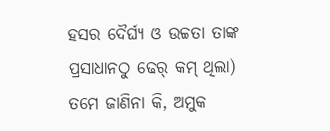ହସର ଦୈର୍ଘ୍ୟ ଓ ଉଚ୍ଚତା ତାଙ୍କ ପ୍ରସାଧାନଠୁ ଢେର୍ କମ୍ ଥିଲା) ତମେ ଜାଣିନା କି, ଅମୁକ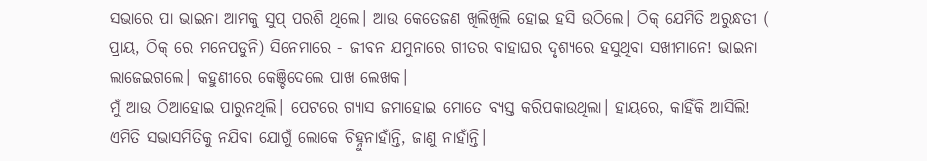ସଭାରେ ପା ଭାଇନା ଆମକୁ ସୁପ୍ ପରଶି ଥିଲେ। ଆଉ କେତେଜଣ ଖିଲିଖିଲି ହୋଇ ହସି ଉଠିଲେ। ଠିକ୍ ଯେମିତି ଅରୁନ୍ଧତୀ ( ପ୍ରାୟ, ଠିକ୍ ରେ ମନେପଡୁନି) ସିନେମାରେ - ଜୀବନ ଯମୁନାରେ ଗୀତର ବାହାଘର ଦୃଶ୍ୟରେ ହସୁଥିବା ସଖୀମାନେ! ଭାଇନା ଲାଜେଇଗଲେ। କହୁଣୀରେ କେଞ୍ଚିଦେଲେ ପାଖ ଲେଖକ।
ମୁଁ ଆଉ ଠିଆହୋଇ ପାରୁନଥିଲି। ପେଟରେ ଗ୍ୟାସ ଜମାହୋଇ ମୋତେ ବ୍ୟସ୍ତ କରିପକାଉଥିଲା। ହାୟରେ, କାହିଁକି ଆସିଲି! ଏମିତି ସଭାସମିତିକୁ ନଯିବା ଯୋଗୁଁ ଲୋକେ ଚିହ୍ନୁନାହାଁନ୍ତି, ଜାଣୁ ନାହାଁନ୍ତି।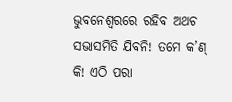ଭୁବନେଶ୍ଵରରେ ରହିବ ଅଥଚ ସଭାସମିତି ଯିବନି! ତମେ କ’ଣ୍ କି! ଏଠି ପରା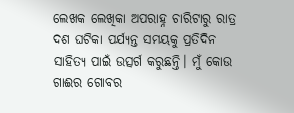ଲେଖକ ଲେଖିକା ଅପରାହ୍ନ ଚାରିଟାରୁ ରାତ୍ର ଦଶ ଘଟିକା ପର୍ଯ୍ୟନ୍ତ ସମୟକୁ ପ୍ରତିଦିନ ସାହିତ୍ୟ ପାଇଁ ଉତ୍ସର୍ଗ କରୁଛନ୍ତି। ମୁଁ କୋଉ ଗାଈର ଗୋବର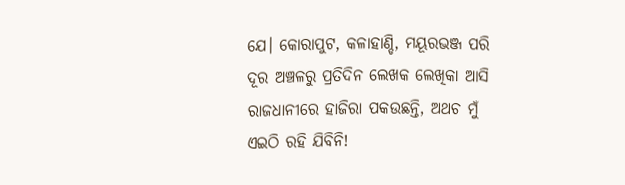ଯେ। କୋରାପୁଟ, କଳାହାଣ୍ଡି, ମୟୂରଭଞ୍ଜ ପରି ଦୂର ଅଞ୍ଚଳରୁ ପ୍ରତିଦିନ ଲେଖକ ଲେଖିକା ଆସି ରାଜଧାନୀରେ ହାଜିରା ପକଉଛନ୍ତି, ଅଥଚ ମୁଁ ଏଇଠି ରହି ଯିବିନି!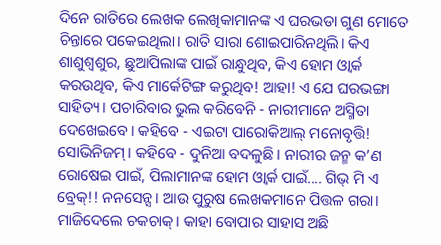ଦିନେ ରାତିରେ ଲେଖକ ଲେଖିକାମାନଙ୍କ ଏ ଘରଭଡା ଗୁଣ ମୋତେ ଚିନ୍ତାରେ ପକେଇଥିଲା। ରାତି ସାରା ଶୋଇପାରିନଥିଲି। କିଏ ଶାଶୁଶ୍ବଶୁର, ଛୁଆପିଲାଙ୍କ ପାଇଁ ରାନ୍ଧୁଥିବ, କିଏ ହୋମ ଓ୍ବାର୍କ କରଉଥିବ, କିଏ ମାର୍କେଟିଙ୍ଗ କରୁଥିବ! ଆହା! ଏ ଯେ ଘରଭଙ୍ଗା ସାହିତ୍ୟ। ପଚାରିବାର ଭୁଲ କରିବେନି - ନାରୀମାନେ ଅସ୍ମିତା ଦେଖେଇବେ। କହିବେ - ଏଇଟା ପାରୋକିଆଲ୍ ମନୋବୃତ୍ତି! ସୋଭିନିଜମ୍। କହିବେ - ଦୁନିଆ ବଦଳୁଛି। ନାରୀର ଜନ୍ମ କ’ଣ ରୋଷେଇ ପାଇଁ, ପିଲାମାନଙ୍କ ହୋମ ଓ୍ବାର୍କ ପାଇଁ.... ଗିଭ୍ ମି ଏ ବ୍ରେକ୍!! ନନସେନ୍ସ। ଆଉ ପୁରୁଷ ଲେଖକମାନେ ପିତ୍ତଳ ଗରା। ମାଜିଦେଲେ ଚକଚାକ୍। କାହା ବୋପାର ସାହାସ ଅଛି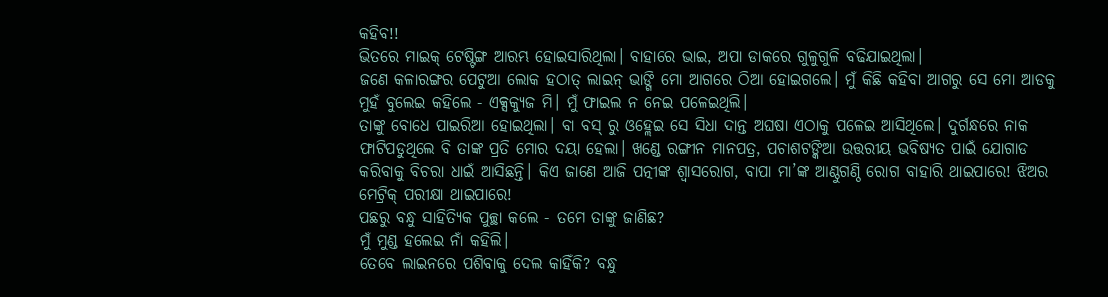କହିବ!!
ଭିତରେ ମାଇକ୍ ଟେଷ୍ଟିଙ୍ଗ ଆରମ୍ଭ ହୋଇସାରିଥିଲା। ବାହାରେ ଭାଇ, ଅପା ଡାକରେ ଗୁଳୁଗୁଳି ବଢିଯାଇଥିଲା।
ଜଣେ କଳାରଙ୍ଗର ପେଟୁଆ ଲୋକ ହଠାତ୍ ଲାଇନ୍ ଭାଙ୍ଗି ମୋ ଆଗରେ ଠିଆ ହୋଇଗଲେ। ମୁଁ କିଛି କହିବା ଆଗରୁ ସେ ମୋ ଆଡକୁ ମୁହଁ ବୁଲେଇ କହିଲେ - ଏକ୍ସକ୍ୟୁଜ ମି। ମୁଁ ଫାଇଲ ନ ନେଇ ପଳେଇଥିଲି।
ତାଙ୍କୁ ବୋଧେ ପାଇରିଆ ହୋଇଥିଲା। ବା ବସ୍ ରୁ ଓହ୍ଲେଇ ସେ ସିଧା ଦାନ୍ତ ଅଘଷା ଏଠାକୁ ପଳେଇ ଆସିଥିଲେ। ଦୁର୍ଗନ୍ଧରେ ନାକ ଫାଟିପଡୁଥିଲେ ବି ତାଙ୍କ ପ୍ରତି ମୋର ଦୟା ହେଲା। ଖଣ୍ଡେ ରଙ୍ଗୀନ ମାନପତ୍ର, ପଚାଶଟଙ୍କିଆ ଉତ୍ତରୀୟ ଭବିଷ୍ୟତ ପାଇଁ ଯୋଗାଡ କରିବାକୁ ବିଚରା ଧାଇଁ ଆସିଛନ୍ତି। କିଏ ଜାଣେ ଆଜି ପତ୍ନୀଙ୍କ ଶ୍ଵାସରୋଗ, ବାପା ମା’ଙ୍କ ଆଣ୍ଠୁଗଣ୍ଠି ରୋଗ ବାହାରି ଥାଇପାରେ! ଝିଅର ମେଟ୍ରିକ୍ ପରୀକ୍ଷା ଥାଇପାରେ!
ପଛରୁ ବନ୍ଧୁ ସାହିତ୍ୟିକ ପୁଚ୍ଛା କଲେ - ତମେ ତାଙ୍କୁ ଜାଣିଛ?
ମୁଁ ମୁଣ୍ଡ ହଲେଇ ନାଁ କହିଲି।
ତେବେ ଲାଇନରେ ପଶିବାକୁ ଦେଲ କାହିଁକି? ବନ୍ଧୁ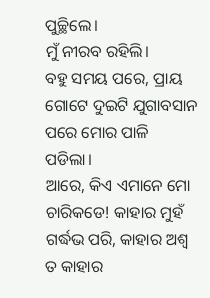ପୁଚ୍ଛିଲେ।
ମୁଁ ନୀରବ ରହିଲି।
ବହୁ ସମୟ ପରେ, ପ୍ରାୟ ଗୋଟେ ଦୁଇଟି ଯୁଗାବସାନ ପରେ ମୋର ପାଳି ପଡିଲା।
ଆରେ, କିଏ ଏମାନେ ମୋ ଚାରିକଡେ! କାହାର ମୁହଁ ଗର୍ଦ୍ଧଭ ପରି, କାହାର ଅଶ୍ବ ତ କାହାର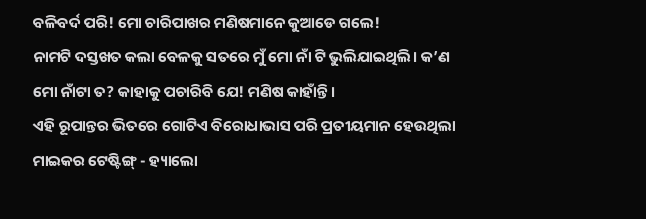ବଳିବର୍ଦ ପରି! ମୋ ଚାରିପାଖର ମଣିଷମାନେ କୁଆଡେ ଗଲେ!
ନାମଟି ଦସ୍ତଖତ କଲା ବେଳକୁ ସତରେ ମୁଁ ମୋ ନାଁ ଟି ଭୁଲିଯାଇଥିଲି। କ’ଣ ମୋ ନାଁଟା ତ? କାହାକୁ ପଚାରିବି ଯେ! ମଣିଷ କାହାଁନ୍ତି।
ଏହି ରୂପାନ୍ତର ଭିତରେ ଗୋଟିଏ ବିରୋଧାଭାସ ପରି ପ୍ରତୀୟମାନ ହେଉଥିଲା ମାଇକର ଟେଷ୍ଟିଙ୍ଗ୍ - ହ୍ୟାଲୋ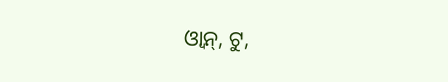ଓ୍ବାନ୍, ଟୁ,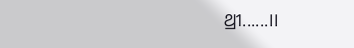ଥ୍ରୀ......।।